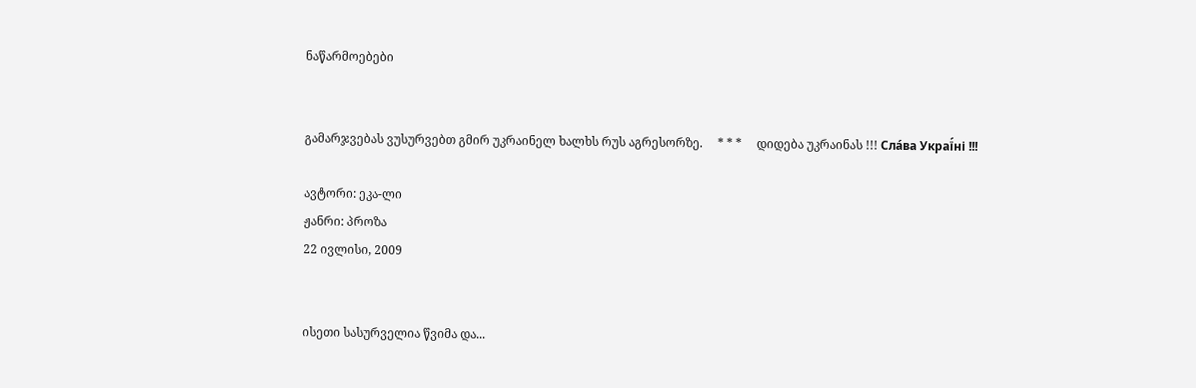ნაწარმოებები


გამარჯვებას ვუსურვებთ გმირ უკრაინელ ხალხს რუს აგრესორზე.     * * *     დიდება უკრაინას !!! Сла́ва Украї́ні !!!

ავტორი: ეკა-ლი
ჟანრი: პროზა
22 ივლისი, 2009


ისეთი სასურველია წვიმა და...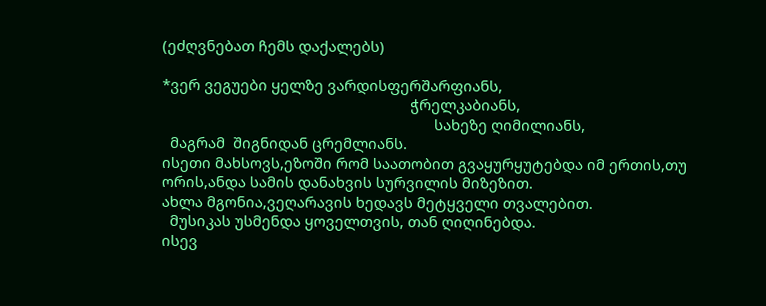(ეძღვნებათ ჩემს დაქალებს)

*ვერ ვეგუები ყელზე ვარდისფერშარფიანს,
                                                              ჭრელკაბიანს,
                                                                    სახეზე ღიმილიანს,
  მაგრამ  შიგნიდან ცრემლიანს.
ისეთი მახსოვს,ეზოში რომ საათობით გვაყურყუტებდა იმ ერთის,თუ ორის,ანდა სამის დანახვის სურვილის მიზეზით.
ახლა მგონია,ვეღარავის ხედავს მეტყველი თვალებით.
  მუსიკას უსმენდა ყოველთვის, თან ღიღინებდა.
ისევ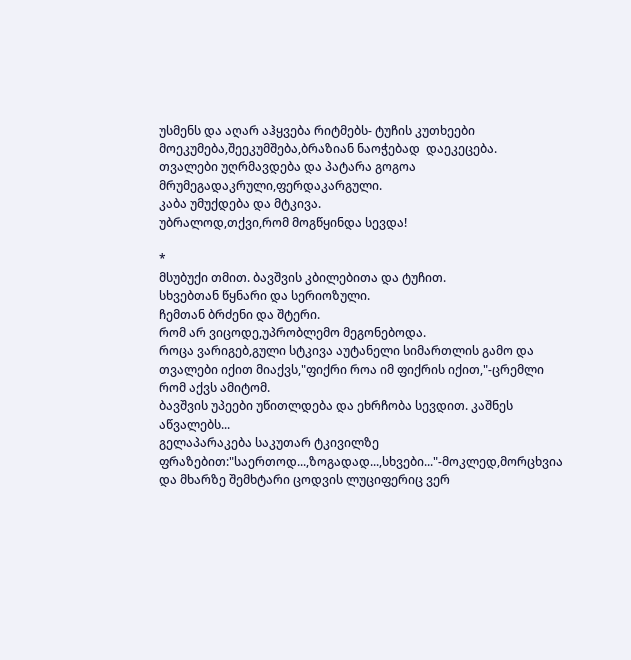უსმენს და აღარ აჰყვება რიტმებს- ტუჩის კუთხეები მოეკუმება,შეეკუმშება,ბრაზიან ნაოჭებად  დაეკეცება.
თვალები უღრმავდება და პატარა გოგოა მრუმეგადაკრული,ფერდაკარგული.
კაბა უმუქდება და მტკივა.
უბრალოდ,თქვი,რომ მოგწყინდა სევდა!

*
მსუბუქი თმით. ბავშვის კბილებითა და ტუჩით.
სხვებთან წყნარი და სერიოზული.
ჩემთან ბრძენი და შტერი.
რომ არ ვიცოდე,უპრობლემო მეგონებოდა.
როცა ვარიგებ,გული სტკივა აუტანელი სიმართლის გამო და თვალები იქით მიაქვს,"ფიქრი როა იმ ფიქრის იქით,"-ცრემლი რომ აქვს ამიტომ.
ბავშვის უპეები უწითლდება და ეხრჩობა სევდით. კაშნეს აწვალებს...
გელაპარაკება საკუთარ ტკივილზე ფრაზებით:"საერთოდ...,ზოგადად...,სხვები..."-მოკლედ,მორცხვია და მხარზე შემხტარი ცოდვის ლუციფერიც ვერ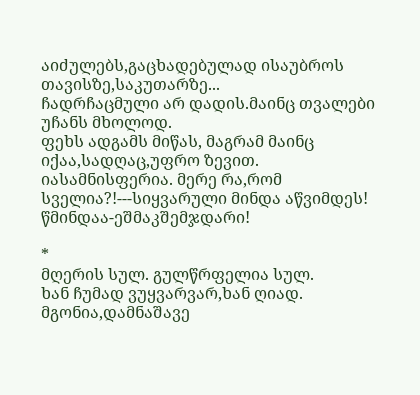აიძულებს,გაცხადებულად ისაუბროს თავისზე,საკუთარზე...
ჩადრჩაცმული არ დადის.მაინც თვალები უჩანს მხოლოდ.
ფეხს ადგამს მიწას, მაგრამ მაინც იქაა,სადღაც,უფრო ზევით.
იასამნისფერია. მერე რა,რომ სველია?!---სიყვარული მინდა აწვიმდეს!
წმინდაა-ეშმაკშემჯდარი!

*
მღერის სულ. გულწრფელია სულ.
ხან ჩუმად ვუყვარვარ,ხან ღიად.
მგონია,დამნაშავე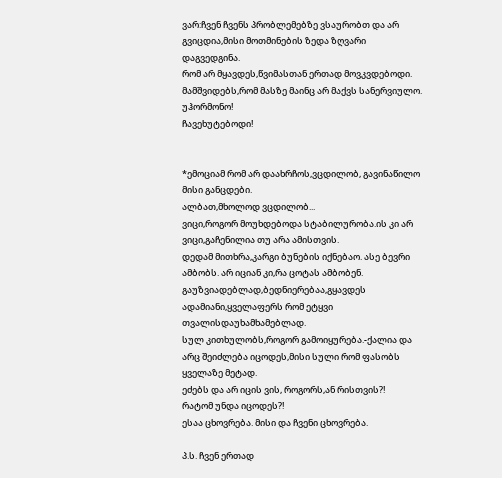ვარ:ჩვენ ჩვენს პრობლემებზე ვსაურობთ და არ გვიცდია,მისი მოთმინების ზედა ზღვარი დაგვედგინა.
რომ არ მყავდეს,წვიმასთან ერთად მოვკვდებოდი.
მამშვიდებს,რომ მასზე მაინც არ მაქვს სანერვიულო.
უჰორმონო!
ჩავეხუტებოდი!


*ემოციამ რომ არ დაახრჩოს,ვცდილობ, გავინაწილო მისი განცდები.
ალბათ,მხოლოდ ვცდილობ...
ვიცი,როგორ მოუხდებოდა სტაბილურობა.ის კი არ ვიცი,გაჩენილია თუ არა ამისთვის.
დედამ მითხრა,კარგი ბუნების იქნებაო. ასე ბევრი ამბობს. არ იციან კი,რა ცოტას ამბობენ.
გაუზვიადებლად,ბედნიერებაა,გყავდეს ადამიანი,ყველაფერს რომ ეტყვი თვალისდაუხამხამებლად.
სულ კითხულობს,როგორ გამოიყურება.-ქალია და არც შეიძლება იცოდეს,მისი სული რომ ფასობს ყველაზე მეტად.
ეძებს და არ იცის ვის, როგორს,ან რისთვის?!
რატომ უნდა იცოდეს?!
ესაა ცხოვრება. მისი და ჩვენი ცხოვრება.

პ.ს. ჩვენ ერთად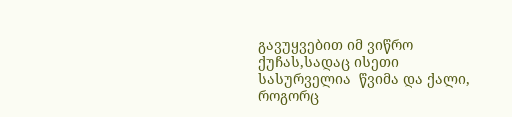გავუყვებით იმ ვიწრო ქუჩას,სადაც ისეთი სასურველია  წვიმა და ქალი, როგორც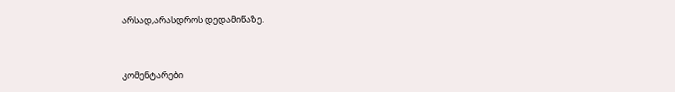არსად,არასდროს დედამიწაზე.


კომენტარები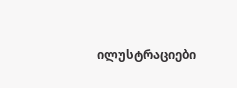ილუსტრაციები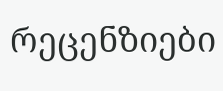რეცენზიები